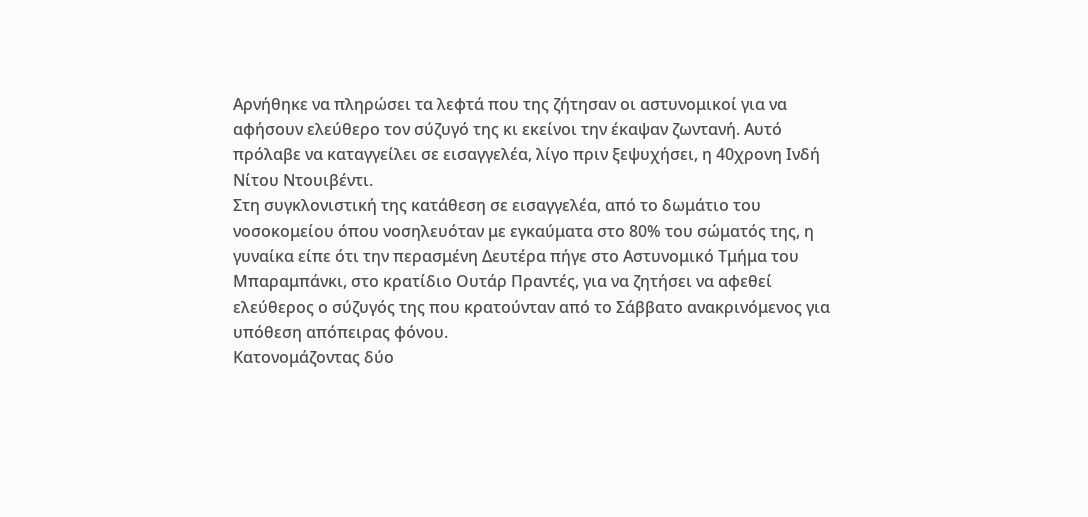Αρνήθηκε να πληρώσει τα λεφτά που της ζήτησαν οι αστυνομικοί για να αφήσουν ελεύθερο τον σύζυγό της κι εκείνοι την έκαψαν ζωντανή. Αυτό πρόλαβε να καταγγείλει σε εισαγγελέα, λίγο πριν ξεψυχήσει, η 40χρονη Ινδή Νίτου Ντουιβέντι.
Στη συγκλονιστική της κατάθεση σε εισαγγελέα, από το δωμάτιο του νοσοκομείου όπου νοσηλευόταν με εγκαύματα στο 80% του σώματός της, η γυναίκα είπε ότι την περασμένη Δευτέρα πήγε στο Αστυνομικό Τμήμα του Μπαραμπάνκι, στο κρατίδιο Ουτάρ Πραντές, για να ζητήσει να αφεθεί ελεύθερος ο σύζυγός της που κρατούνταν από το Σάββατο ανακρινόμενος για υπόθεση απόπειρας φόνου.
Κατονομάζοντας δύο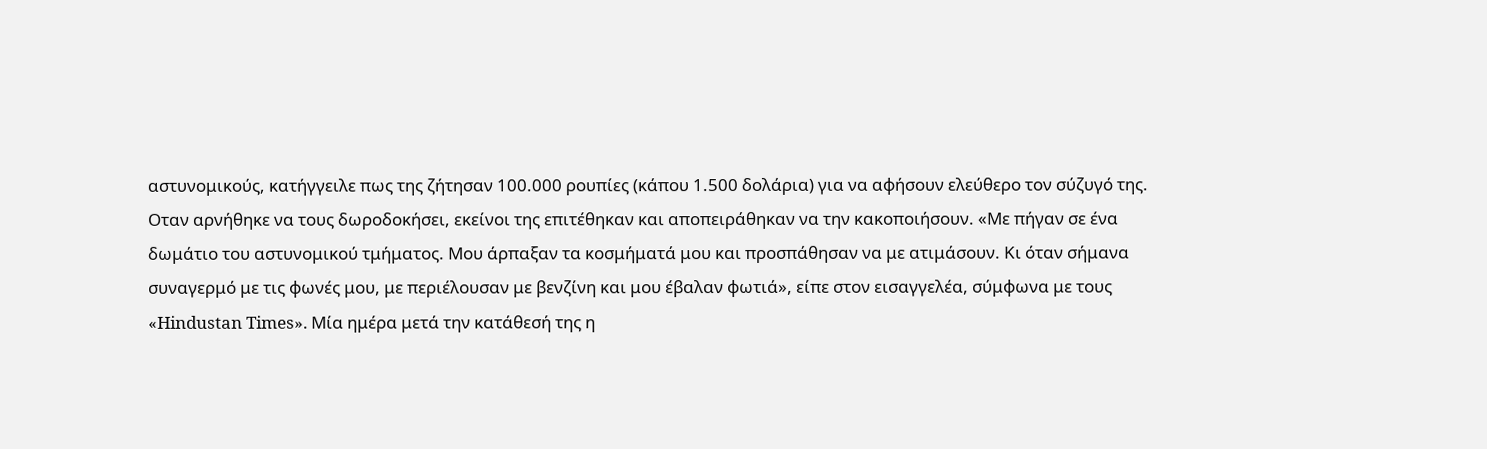αστυνομικούς, κατήγγειλε πως της ζήτησαν 100.000 ρουπίες (κάπου 1.500 δολάρια) για να αφήσουν ελεύθερο τον σύζυγό της. Οταν αρνήθηκε να τους δωροδοκήσει, εκείνοι της επιτέθηκαν και αποπειράθηκαν να την κακοποιήσουν. «Με πήγαν σε ένα δωμάτιο του αστυνομικού τμήματος. Μου άρπαξαν τα κοσμήματά μου και προσπάθησαν να με ατιμάσουν. Κι όταν σήμανα συναγερμό με τις φωνές μου, με περιέλουσαν με βενζίνη και μου έβαλαν φωτιά», είπε στον εισαγγελέα, σύμφωνα με τους «Hindustan Times». Μία ημέρα μετά την κατάθεσή της η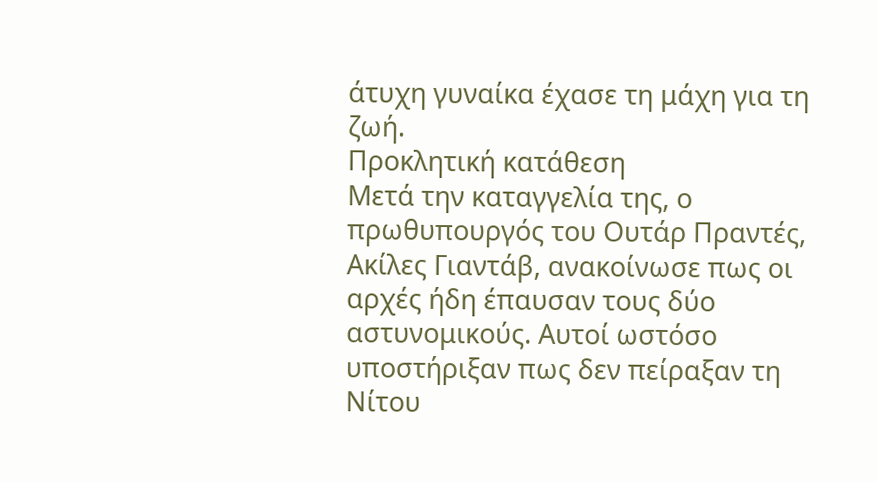άτυχη γυναίκα έχασε τη μάχη για τη ζωή.
Προκλητική κατάθεση
Μετά την καταγγελία της, ο πρωθυπουργός του Ουτάρ Πραντές, Ακίλες Γιαντάβ, ανακοίνωσε πως οι αρχές ήδη έπαυσαν τους δύο αστυνομικούς. Αυτοί ωστόσο υποστήριξαν πως δεν πείραξαν τη Νίτου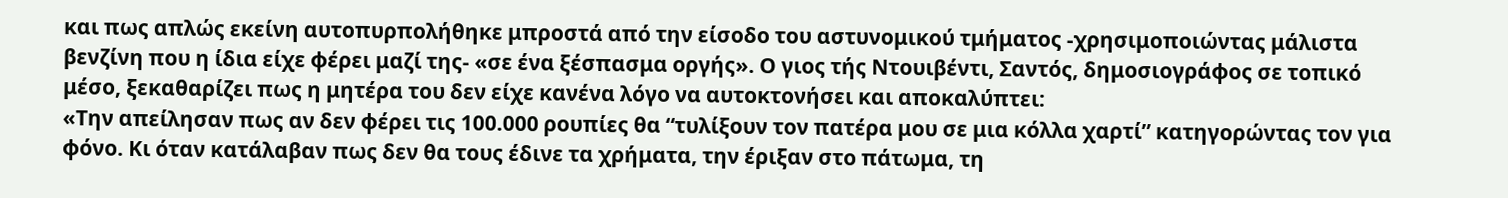και πως απλώς εκείνη αυτοπυρπολήθηκε μπροστά από την είσοδο του αστυνομικού τμήματος -χρησιμοποιώντας μάλιστα βενζίνη που η ίδια είχε φέρει μαζί της- «σε ένα ξέσπασμα οργής». Ο γιος τής Ντουιβέντι, Σαντός, δημοσιογράφος σε τοπικό μέσο, ξεκαθαρίζει πως η μητέρα του δεν είχε κανένα λόγο να αυτοκτονήσει και αποκαλύπτει:
«Την απείλησαν πως αν δεν φέρει τις 100.000 ρουπίες θα “τυλίξουν τον πατέρα μου σε μια κόλλα χαρτί” κατηγορώντας τον για φόνο. Κι όταν κατάλαβαν πως δεν θα τους έδινε τα χρήματα, την έριξαν στο πάτωμα, τη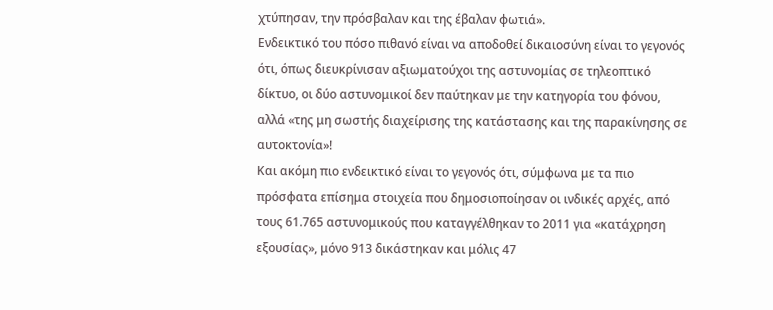χτύπησαν, την πρόσβαλαν και της έβαλαν φωτιά».
Ενδεικτικό του πόσο πιθανό είναι να αποδοθεί δικαιοσύνη είναι το γεγονός ότι, όπως διευκρίνισαν αξιωματούχοι της αστυνομίας σε τηλεοπτικό δίκτυο, οι δύο αστυνομικοί δεν παύτηκαν με την κατηγορία του φόνου, αλλά «της μη σωστής διαχείρισης της κατάστασης και της παρακίνησης σε αυτοκτονία»!
Και ακόμη πιο ενδεικτικό είναι το γεγονός ότι, σύμφωνα με τα πιο πρόσφατα επίσημα στοιχεία που δημοσιοποίησαν οι ινδικές αρχές, από τους 61.765 αστυνομικούς που καταγγέλθηκαν το 2011 για «κατάχρηση εξουσίας», μόνο 913 δικάστηκαν και μόλις 47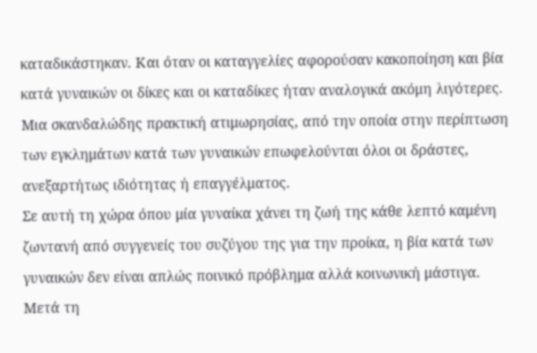καταδικάστηκαν. Και όταν οι καταγγελίες αφορούσαν κακοποίηση και βία κατά γυναικών οι δίκες και οι καταδίκες ήταν αναλογικά ακόμη λιγότερες. Μια σκανδαλώδης πρακτική ατιμωρησίας, από την οποία στην περίπτωση των εγκλημάτων κατά των γυναικών επωφελούνται όλοι οι δράστες, ανεξαρτήτως ιδιότητας ή επαγγέλματος.
Σε αυτή τη χώρα όπου μία γυναίκα χάνει τη ζωή της κάθε λεπτό καμένη ζωντανή από συγγενείς του συζύγου της για την προίκα, η βία κατά των γυναικών δεν είναι απλώς ποινικό πρόβλημα αλλά κοινωνική μάστιγα. Μετά τη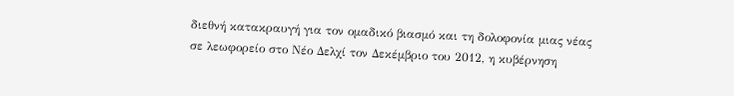διεθνή κατακραυγή για τον ομαδικό βιασμό και τη δολοφονία μιας νέας σε λεωφορείο στο Νέο Δελχί τον Δεκέμβριο του 2012, η κυβέρνηση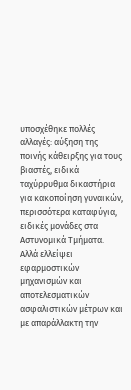υποσχέθηκε πολλές αλλαγές: αύξηση της ποινής κάθειρξης για τους βιαστές, ειδικά ταχύρρυθμα δικαστήρια για κακοποίηση γυναικών, περισσότερα καταφύγια, ειδικές μονάδες στα Αστυνομικά Τμήματα.
Αλλά ελλείψει εφαρμοστικών μηχανισμών και αποτελεσματικών ασφαλιστικών μέτρων και με απαράλλακτη την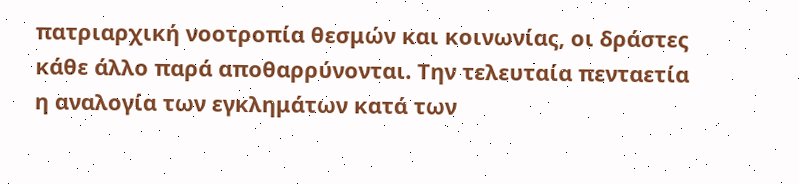πατριαρχική νοοτροπία θεσμών και κοινωνίας, οι δράστες κάθε άλλο παρά αποθαρρύνονται. Την τελευταία πενταετία η αναλογία των εγκλημάτων κατά των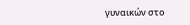γυναικών στο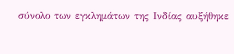σύνολο των εγκλημάτων της Ινδίας αυξήθηκε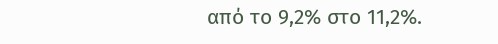από το 9,2% στο 11,2%.